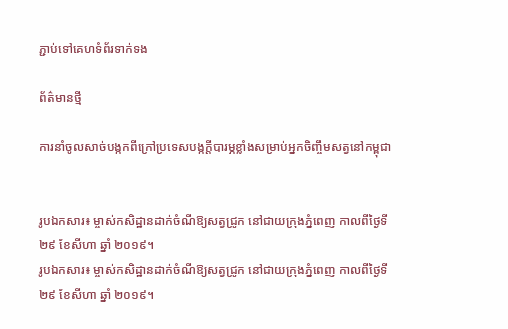ភ្ជាប់ទៅគេហទំព័រទាក់ទង

ព័ត៌មានថ្មី

ការនាំចូលសាច់បង្កកពីក្រៅប្រទេសបង្កក្តីបារម្ភខ្លាំងសម្រាប់អ្នកចិញ្ចឹមសត្វនៅកម្ពុជា


រូបឯកសារ៖ ម្ចាស់កសិដ្ឋានដាក់ចំណីឱ្យសត្វជ្រូក នៅជាយក្រុងភ្នំពេញ កាលពីថ្ងៃទី ២៩ ខែសីហា ឆ្នាំ ២០១៩។
រូបឯកសារ៖ ម្ចាស់កសិដ្ឋានដាក់ចំណីឱ្យសត្វជ្រូក នៅជាយក្រុងភ្នំពេញ កាលពីថ្ងៃទី ២៩ ខែសីហា ឆ្នាំ ២០១៩។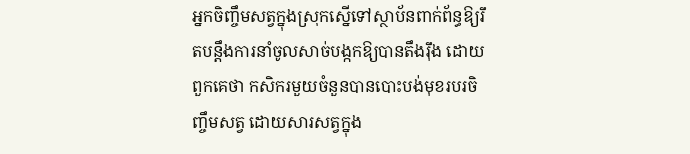អ្នកចិញ្ចឹមសត្វក្នុងស្រុកស្នើទៅស្ថាប័នពាក់ព័ន្ធឱ្យរឹតបន្តឹងការនាំចូលសាច់បង្កកឱ្យបានតឹងរ៉ឹង ដោយពួកគេថា កសិករមួយចំនួនបានបោះបង់មុខរបរចិញ្ចឹមសត្វ ដោយសារសត្វក្នុង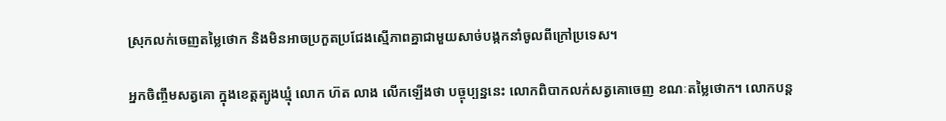ស្រុកលក់ចេញតម្លៃថោក និងមិនអាចប្រកួតប្រជែងស្មើភាពគ្នាជាមួយសាច់បង្កកនាំចូលពីក្រៅប្រទេស។

អ្នកចិញ្ចឹមសត្វគោ ក្នុងខេត្តត្បូងឃ្មុំ លោក ហ៊ត លាង លើកឡើងថា បច្ចុប្បន្ននេះ លោកពិបាកលក់សត្វគោចេញ ខណៈតម្លៃថោក។ លោកបន្ត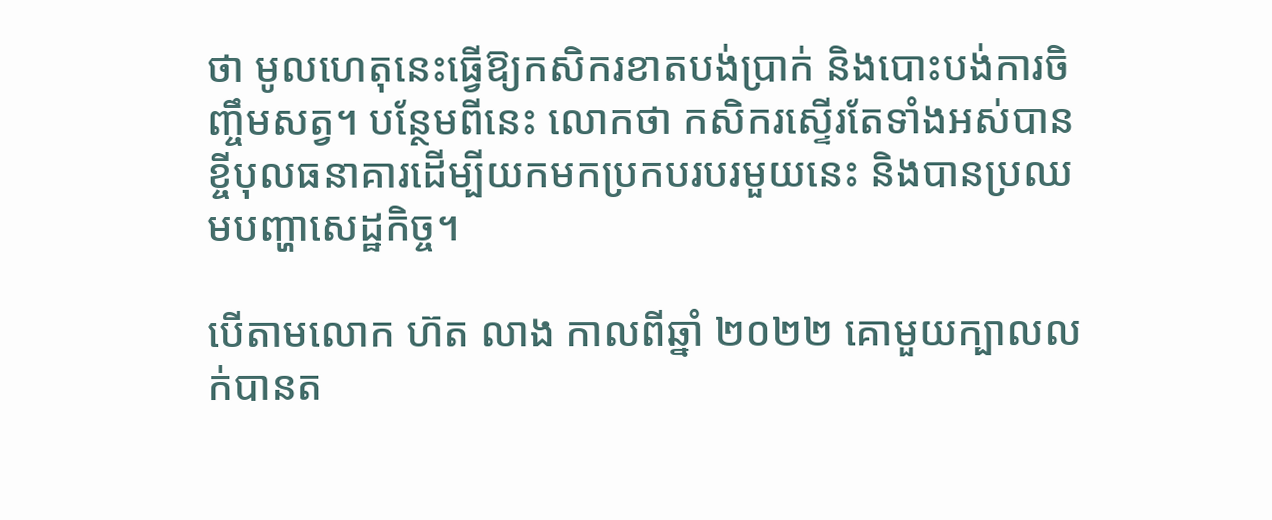ថា មូលហេតុនេះធ្វើឱ្យកសិករខាតបង់ប្រាក់ និងបោះបង់ការចិញ្ចឹមសត្វ។ បន្ថែមពីនេះ លោកថា កសិករស្ទើរតែទាំងអស់បានខ្ចីបុលធនាគារដើម្បីយកមកប្រកបរបរមួយនេះ និងបានប្រឈមបញ្ហាសេដ្ឋកិច្ច។

បើតាមលោក ហ៊ត លាង កាលពីឆ្នាំ ២០២២ គោមួយក្បាលលក់បានត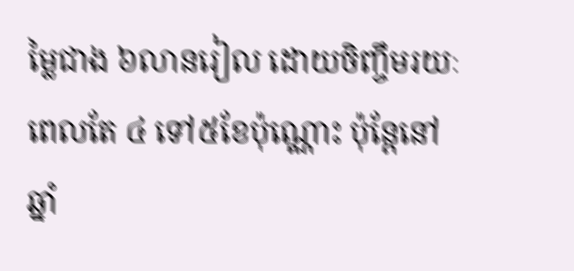ម្លៃជាង ៦លានរៀល ដោយចិញ្ចឹមរយៈពេលតែ ៤ ទៅ៥ខែប៉ុណ្ណោះ ប៉ុន្តែនៅឆ្នាំ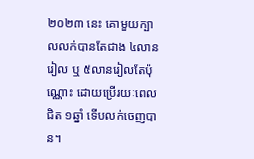២០២៣ នេះ គោមួយក្បាលលក់បានតែជាង ៤លានរៀល ឬ ៥លានរៀលតែប៉ុណ្ណោះ ដោយប្រើរយៈពេលជិត ១ឆ្នាំ ទើបលក់ចេញបាន។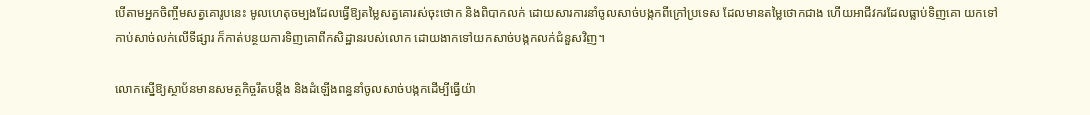បើតាមអ្នកចិញ្ចឹមសត្វគោរូបនេះ មូលហេតុចម្បងដែលធ្វើឱ្យតម្លៃសត្វគោរស់ចុះថោក និងពិបាកលក់ ដោយសារការនាំចូលសាច់បង្កកពីក្រៅប្រទេស ដែលមានតម្លៃថោកជាង ហើយអាជីវករដែលធ្លាប់ទិញគោ យកទៅកាប់សាច់លក់លើទីផ្សារ ក៏កាត់បន្ថយការទិញគោពីកសិដ្ឋានរបស់លោក ដោយងាកទៅយកសាច់បង្កកលក់ជំនួសវិញ។

លោកស្នើឱ្យស្ថាប័នមានសមត្ថកិច្ចរឹតបន្តឹង និងដំឡើងពន្ធនាំចូលសាច់បង្កកដើម្បីធ្វើយ៉ា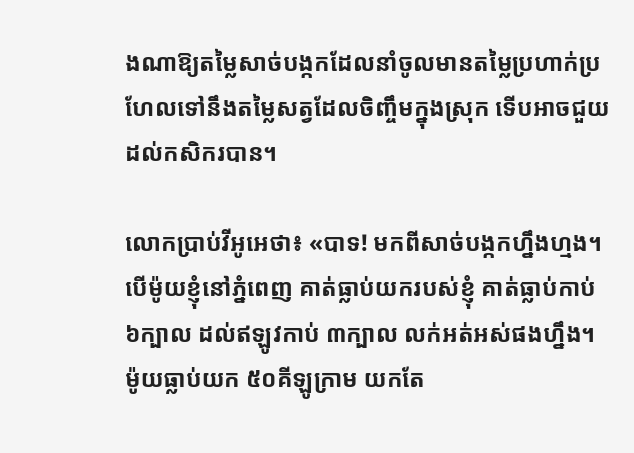ងណាឱ្យតម្លៃសាច់បង្កកដែលនាំចូលមានតម្លៃប្រហាក់ប្រហែលទៅនឹងតម្លៃសត្វដែលចិញ្ចឹមក្នុងស្រុក ទើបអាចជួយដល់កសិករបាន។

លោកប្រាប់វីអូអេថា៖ «បាទ! មកពីសាច់បង្កកហ្នឹងហ្មង។ បើម៉ូយខ្ញុំនៅភ្នំពេញ គាត់ធ្លាប់យករបស់ខ្ញុំ គាត់ធ្លាប់កាប់ ៦ក្បាល ដល់ឥឡូវកាប់ ៣ក្បាល លក់អត់អស់ផងហ្នឹង។ ម៉ូយធ្លាប់យក ៥០គីឡូក្រាម យកតែ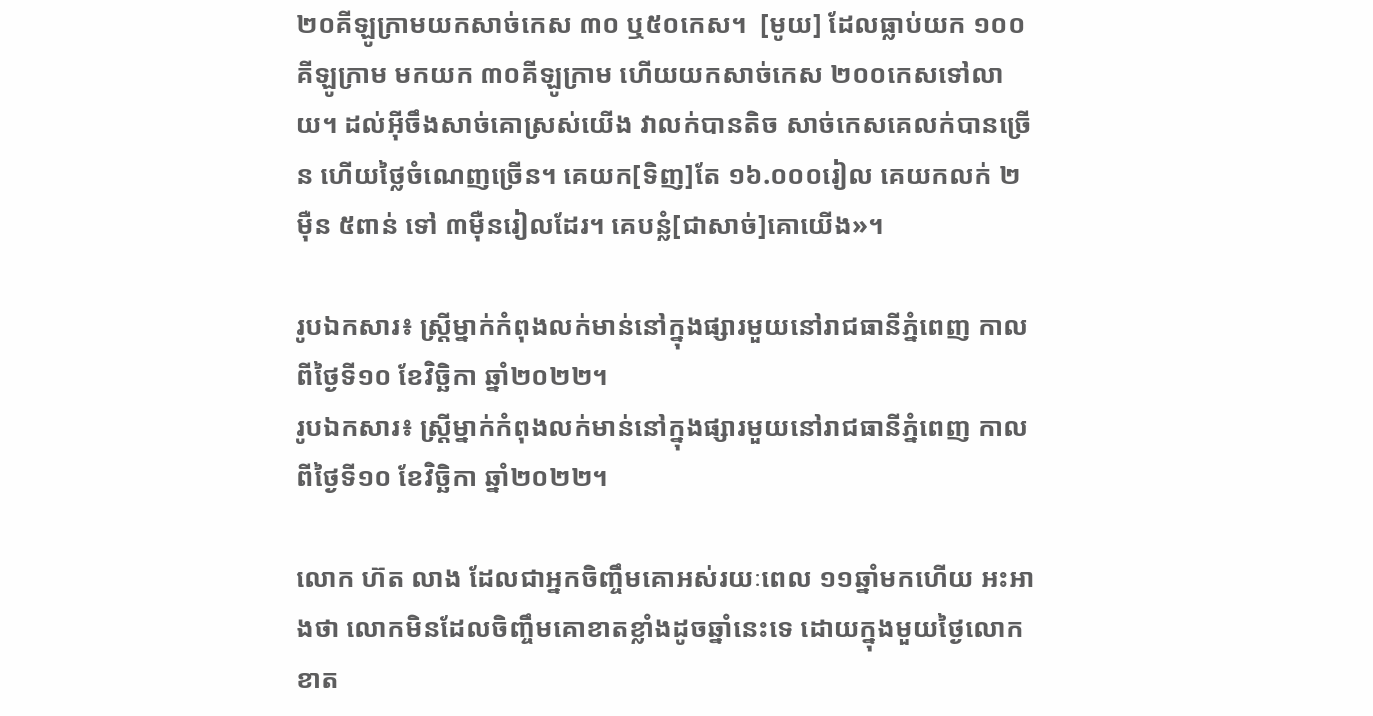២០គីឡូក្រាមយកសាច់កេស ៣០ ឬ៥០កេស។  [មូយ] ដែលធ្លាប់យក ១០០គីឡូក្រាម មកយក ៣០គីឡូក្រាម ហើយយកសាច់កេស ២០០កេសទៅលាយ។ ដល់អ៊ីចឹងសាច់គោស្រស់យើង វាលក់បានតិច សាច់កេសគេលក់បានច្រើន ហើយថ្លៃចំណេញច្រើន។ គេយក[ទិញ]តែ ១៦.០០០រៀល គេយកលក់ ២ម៉ឺន ៥ពាន់ ទៅ ៣ម៉ឺនរៀលដែរ។ គេបន្លំ[ជាសាច់]គោយើង»។

រូបឯកសារ៖ ស្ត្រីម្នាក់កំពុងលក់មាន់នៅក្នុងផ្សារមួយនៅរាជធានីភ្នំពេញ កាលពីថ្ងៃទី១០ ខែវិច្ឆិកា ឆ្នាំ២០២២។
រូបឯកសារ៖ ស្ត្រីម្នាក់កំពុងលក់មាន់នៅក្នុងផ្សារមួយនៅរាជធានីភ្នំពេញ កាលពីថ្ងៃទី១០ ខែវិច្ឆិកា ឆ្នាំ២០២២។

លោក ហ៊ត លាង ដែលជាអ្នកចិញ្ចឹមគោអស់រយៈពេល ១១ឆ្នាំមកហើយ អះអាងថា លោកមិនដែលចិញ្ចឹមគោខាតខ្លាំងដូចឆ្នាំនេះទេ ដោយក្នុងមួយថ្ងៃលោកខាត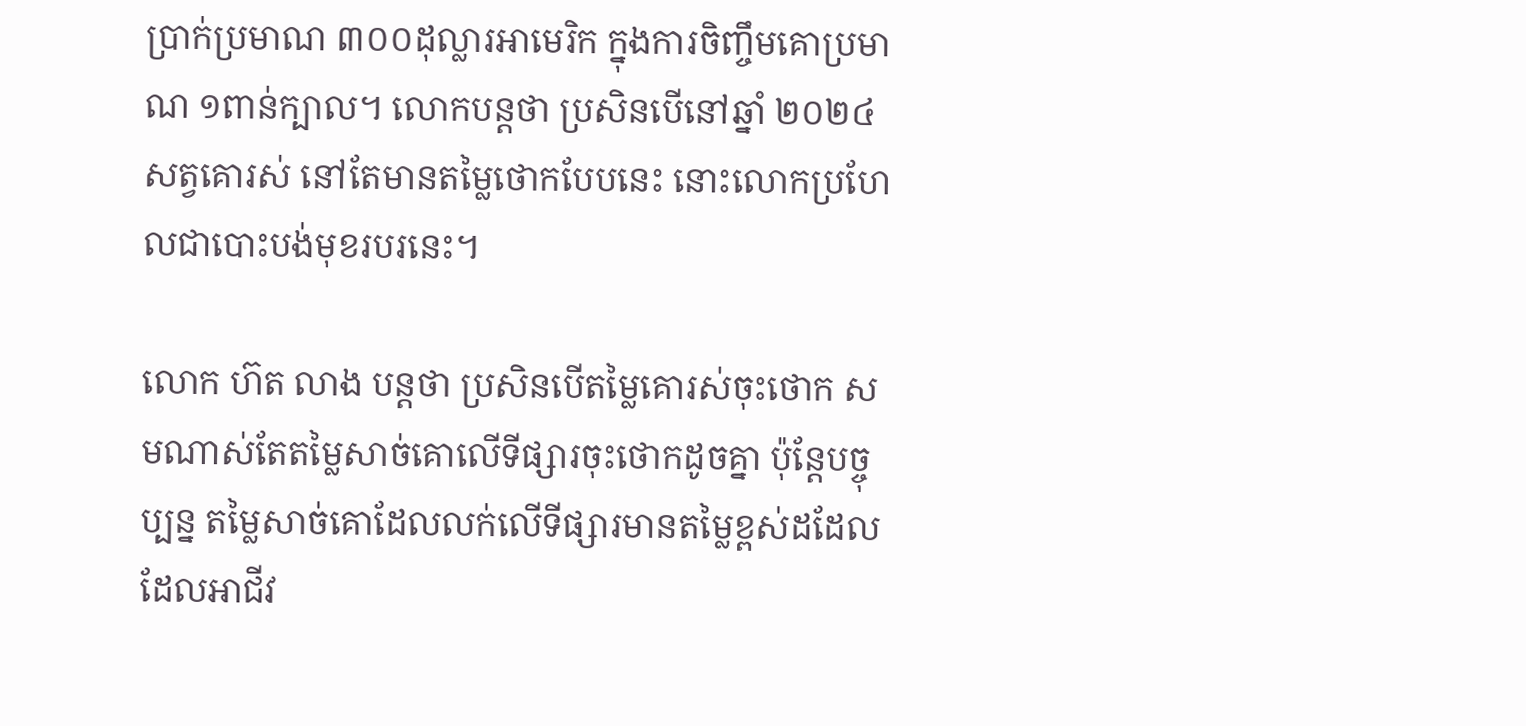ប្រាក់ប្រមាណ ៣០០ដុល្លារអាមេរិក ក្នុងការចិញ្ចឹមគោប្រមាណ ១ពាន់ក្បាល។ លោកបន្តថា ប្រសិនបើនៅឆ្នាំ ២០២៤ សត្វគោរស់ នៅតែមានតម្លៃថោកបែបនេះ នោះលោកប្រហែលជាបោះបង់មុខរបរនេះ។

លោក ហ៊ត លាង បន្តថា ប្រសិនបើតម្លៃគោរស់ចុះថោក សមណាស់តែតម្លៃសាច់គោលើទីផ្សារចុះថោកដូចគ្នា ប៉ុន្តែបច្ចុប្បន្ន តម្លៃសាច់គោដែលលក់លើទីផ្សារមានតម្លៃខ្ពស់ដដែល ដែលអាជីវ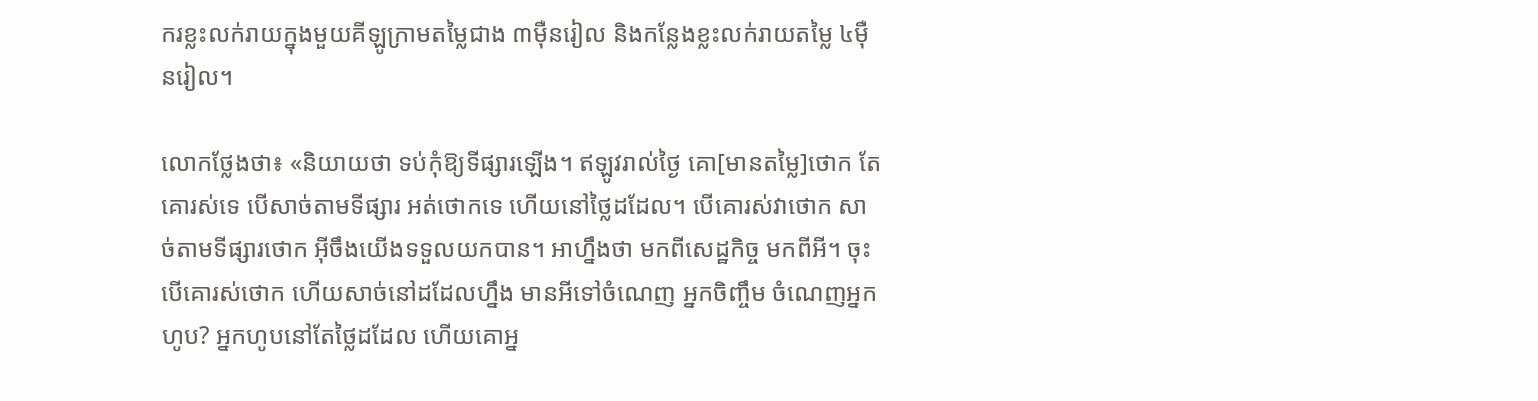ករខ្លះលក់រាយក្នុងមួយគីឡូក្រាមតម្លៃជាង ៣ម៉ឺនរៀល និងកន្លែងខ្លះលក់រាយតម្លៃ ៤ម៉ឺនរៀល។

លោកថ្លែងថា៖ «និយាយថា ទប់កុំឱ្យទីផ្សារឡើង។ ឥឡូវរាល់ថ្ងៃ គោ[មានតម្លៃ]ថោក តែគោរស់ទេ បើសាច់តាមទីផ្សារ អត់ថោកទេ ហើយនៅថ្លៃដដែល។ បើគោរស់វាថោក សាច់តាមទីផ្សារថោក អ៊ីចឹងយើងទទួលយកបាន។ អាហ្នឹងថា មកពីសេដ្ឋកិច្ច មកពីអី។ ចុះបើគោរស់ថោក ហើយសាច់នៅដដែលហ្នឹង មានអីទៅចំណេញ អ្នកចិញ្ចឹម ចំណេញអ្នកហូប? អ្នកហូបនៅតែថ្លៃដដែល ហើយគោអ្ន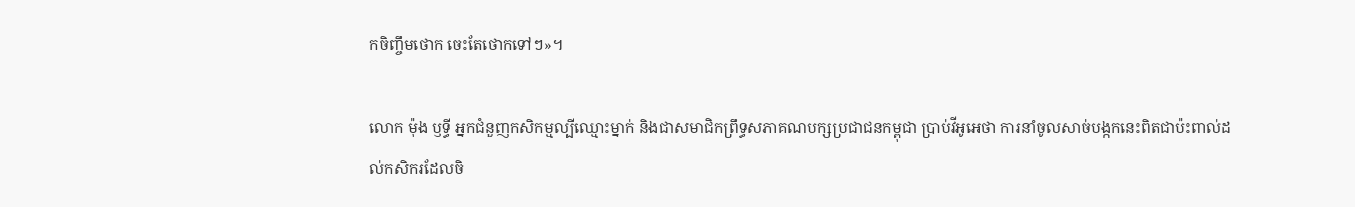កចិញ្ចឹមថោក ចេះតែថោកទៅៗ»។

លោក ម៉ុង ឫទ្ធី អ្នកជំនួញកសិកម្មល្បីឈ្មោះម្នាក់ និងជាសមាជិកព្រឹទ្ធសភាគណបក្សប្រជាជនកម្ពុជា ប្រាប់វីអូអេថា ការនាំចូលសាច់បង្កកនេះពិតជាប៉ះពាល់ដល់កសិករដែលចិ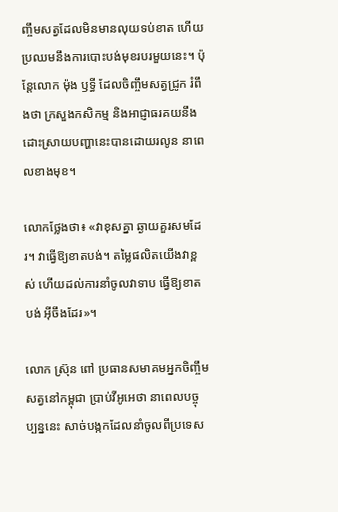ញ្ចឹមសត្វដែលមិនមានលុយទប់ខាត ហើយប្រឈមនឹងការបោះបង់មុខរបរមួយនេះ។ ប៉ុន្តែលោក ម៉ុង ឫទ្ធី ដែលចិញ្ចឹមសត្វជ្រូក រំពឹងថា ក្រសួងកសិកម្ម និងអាជ្ញាធរគយនឹងដោះស្រាយបញ្ហានេះបានដោយរលូន នាពេលខាងមុខ។

លោកថ្លែងថា៖ «វាខុសគ្នា ឆ្ងាយគួរសមដែរ។ វាធ្វើឱ្យខាតបង់។ តម្លៃផលិតយើងវាខ្ពស់ ហើយដល់ការនាំចូលវាទាប ធ្វើឱ្យខាតបង់ អ៊ីចឹងដែរ»។

លោក ស្រ៊ុន ពៅ ប្រធានសមាគមអ្នកចិញ្ចឹមសត្វនៅកម្ពុជា ប្រាប់វីអូអេថា នាពេលបច្ចុប្បន្ននេះ សាច់បង្កកដែលនាំចូលពីប្រទេស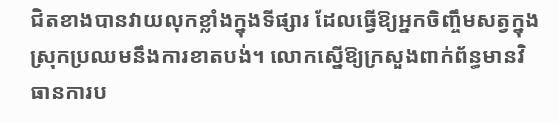ជិតខាងបានវាយលុកខ្លាំងក្នុងទីផ្សារ ដែលធ្វើឱ្យអ្នកចិញ្ចឹមសត្វក្នុងស្រុកប្រឈមនឹងការខាតបង់។ លោកស្នើឱ្យក្រសួងពាក់ព័ន្ធមានវិធានការប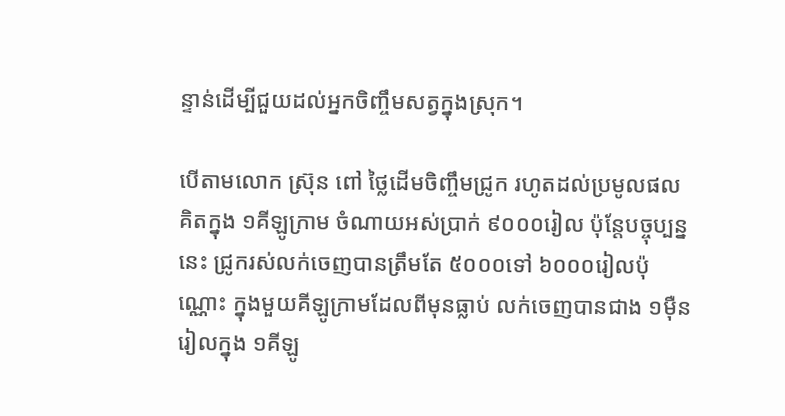ន្ទាន់ដើម្បីជួយដល់អ្នកចិញ្ចឹមសត្វក្នុងស្រុក។

បើតាមលោក ស្រ៊ុន ពៅ ថ្លៃដើមចិញ្ចឹមជ្រូក រហូតដល់ប្រមូលផល គិតក្នុង ១គីឡូក្រាម ចំណាយអស់ប្រាក់ ៩០០០រៀល ប៉ុន្តែបច្ចុប្បន្ននេះ ជ្រូករស់លក់ចេញបានត្រឹមតែ ៥០០០ទៅ ៦០០០រៀលប៉ុណ្ណោះ ក្នុងមួយគីឡូក្រាមដែលពីមុនធ្លាប់ លក់ចេញបានជាង ១ម៉ឺនរៀលក្នុង ១គីឡូ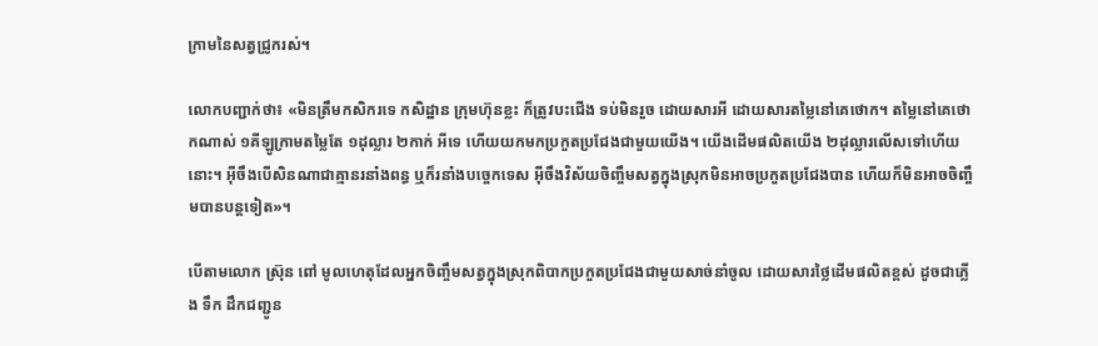ក្រាមនៃសត្វជ្រូករស់។

លោកបញ្ជាក់ថា៖ «មិនត្រឹមកសិករទេ កសិដ្ឋាន ក្រុមហ៊ុនខ្លះ ក៏ត្រូវបះជើង ទប់មិនរួច ដោយសារអី ដោយសារតម្លៃនៅគេថោក។ តម្លៃនៅគេថោកណាស់ ១គីឡូក្រាមតម្លៃតែ ១ដុល្លារ ២កាក់ អីទេ ហើយយកមកប្រកួតប្រជែងជាមួយយើង។ យើងដើមផលិតយើង ២ដុល្លារលើសទៅហើយនោះ។ អ៊ីចឹងបើសិនណាជាគ្មានរនាំងពន្ធ ឬក៏រនាំងបច្ចេកទេស អ៊ីចឹងវិស័យចិញ្ចឹមសត្វក្នុងស្រុកមិនអាចប្រកួតប្រជែងបាន ហើយក៏មិនអាចចិញ្ចឹមបានបន្តទៀត»។

បើតាមលោក ស្រ៊ុន ពៅ មូលហេតុដែលអ្នកចិញ្ចឹមសត្វក្នុងស្រុកពិបាកប្រកួតប្រជែងជាមួយសាច់នាំចូល ដោយសារថ្លៃដើមផលិតខ្ពស់ ដូចជាភ្លើង ទឹក ដឹកជញ្ជូន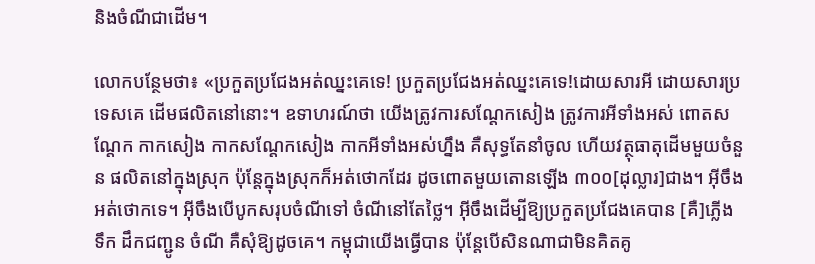និងចំណីជាដើម។

លោកបន្ថែមថា៖ «ប្រកួតប្រជែងអត់ឈ្នះគេទេ! ប្រកួតប្រជែងអត់ឈ្នះគេទេ!ដោយសារអី ដោយសារប្រទេសគេ ដើមផលិតនៅនោះ។ ឧទាហរណ៍ថា យើងត្រូវការសណ្តែកសៀង ត្រូវការអីទាំងអស់ ពោតសណ្តែក កាកសៀង កាកសណ្តែកសៀង កាកអីទាំងអស់ហ្នឹង គឺសុទ្ធតែនាំចូល ហើយវត្ថុធាតុដើមមួយចំនួន ផលិតនៅក្នុងស្រុក ប៉ុន្តែក្នុងស្រុកក៏អត់ថោកដែរ ដូចពោតមួយតោនឡើង ៣០០[ដុល្លារ]ជាង។ អ៊ីចឹងអត់ថោកទេ។ អ៊ីចឹងបើបូកសរុបចំណីទៅ ចំណីនៅតែថ្លៃ។ អ៊ីចឹងដើម្បីឱ្យប្រកួតប្រជែងគេបាន [គឺ]ភ្លើង ទឹក ដឹកជញ្ជូន ចំណី គឺសុំឱ្យដូចគេ។ កម្ពុជាយើងធ្វើបាន ប៉ុន្តែបើសិនណាជាមិនគិតគូ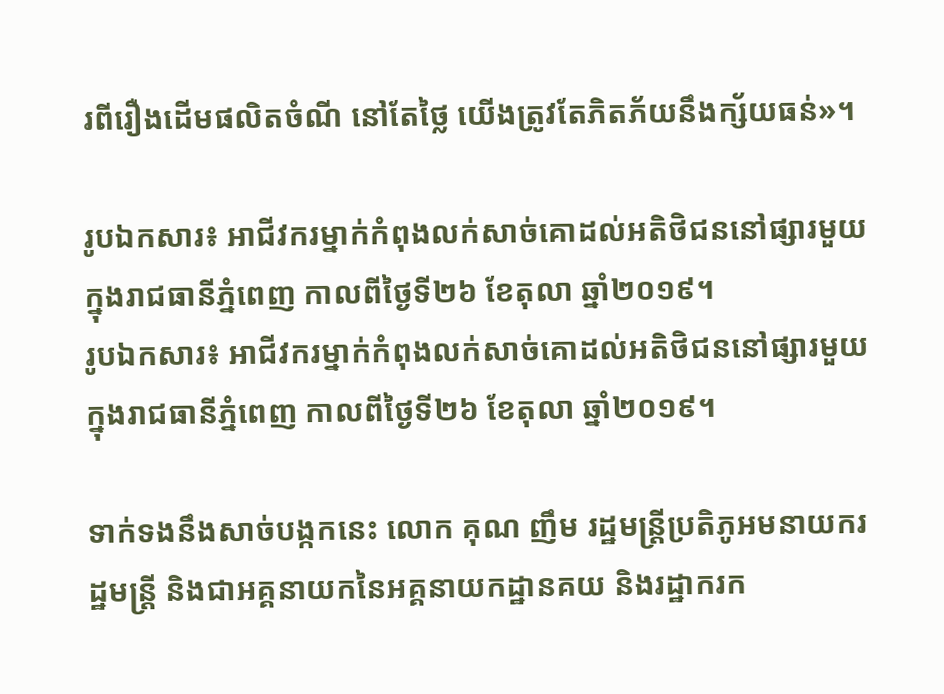រពីរឿងដើមផលិតចំណី នៅតែថ្លៃ យើងត្រូវតែភិតភ័យនឹងក្ស័យធន់»។

រូបឯកសារ៖ អាជីវករម្នាក់កំពុងលក់សាច់គោដល់អតិថិជននៅផ្សារមួយក្នុងរាជធានីភ្នំពេញ កាលពីថ្ងៃទី២៦ ខែតុលា ឆ្នាំ២០១៩។
រូបឯកសារ៖ អាជីវករម្នាក់កំពុងលក់សាច់គោដល់អតិថិជននៅផ្សារមួយក្នុងរាជធានីភ្នំពេញ កាលពីថ្ងៃទី២៦ ខែតុលា ឆ្នាំ២០១៩។

ទាក់ទងនឹងសាច់បង្កកនេះ លោក គុណ ញឹម រដ្ឋមន្ត្រីប្រតិភូអមនាយករដ្ឋមន្ត្រី និងជាអគ្គនាយកនៃអគ្គនាយកដ្ឋានគយ និងរដ្ឋាករក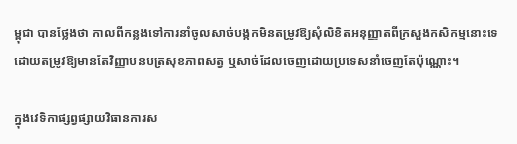ម្ពុជា បានថ្លែងថា កាលពីកន្លងទៅការនាំចូលសាច់បង្កកមិនតម្រូវឱ្យសុំលិខិតអនុញ្ញាតពីក្រសួងកសិកម្មនោះទេ ដោយតម្រូវឱ្យមានតែវិញ្ញាបនបត្រសុខភាពសត្វ ឬសាច់ដែលចេញដោយប្រទេសនាំចេញតែប៉ុណ្ណោះ។

ក្នុងវេទិកាផ្សព្វផ្សាយវិធានការស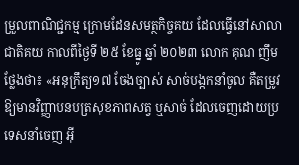ម្រួលពាណិជ្ជកម្ម ក្រោមដែនសមត្ថកិច្ចគយ ដែលធ្វើនៅសាលាជាតិគយ កាលពីថ្ងៃទី ២៥ ខែធ្នូ ឆ្នាំ ២០២៣ លោក គុណ ញឹម ថ្លែងថា៖ «អនុក្រឹត្យ១៧ ចែងច្បាស់ សាច់បង្កកនាំចូល គឺតម្រូវឱ្យមានវិញ្ញាបនបត្រសុខភាពសត្វ ឬសាច់ ដែលចេញដោយប្រទេសនាំចេញ អ៊ី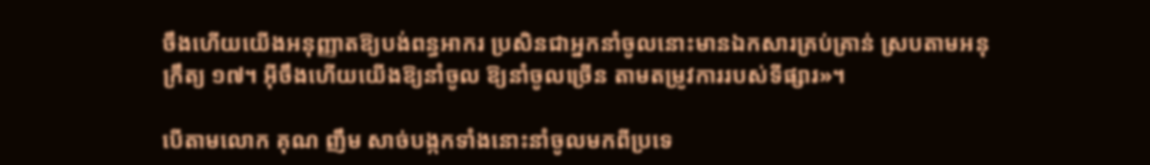ចឹងហើយយើងអនុញ្ញាតឱ្យបង់ពន្ធអាករ ប្រសិនជាអ្នកនាំចូលនោះមានឯកសារគ្រប់គ្រាន់ ស្របតាមអនុក្រឹត្យ ១៧។ អ៊ីចឹងហើយយើងឱ្យនាំចូល ឱ្យនាំចូលច្រើន តាមតម្រូវការរបស់ទីផ្សារ»។

បើតាមលោក គុណ ញឹម សាច់បង្កកទាំងនោះនាំចូលមកពីប្រទេ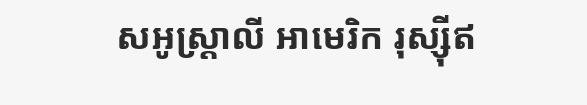សអូស្ត្រាលី អាមេរិក រុស្ស៊ីឥ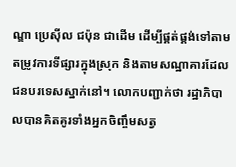ណ្ឌា ប្រេស៊ីល ជប៉ុន ជាដើម ដើម្បីផ្គត់ផ្គង់ទៅតាមតម្រូវការទីផ្សារក្នុងស្រុក និងតាមសណ្ឋាគារដែលជនបរទេសស្នាក់នៅ។ លោកបញ្ជាក់ថា រដ្ឋាភិបាលបានគិតគូរទាំងអ្នកចិញ្ចឹមសត្វ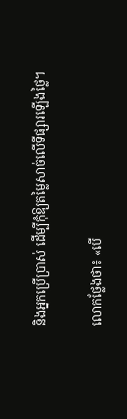និងអ្នកប្រើប្រាស់ ដើម្បីកុំឱ្យតម្លៃសាច់លើទីផ្សារឡើងថ្លៃ។

លោកថ្លែងថា៖ «បើ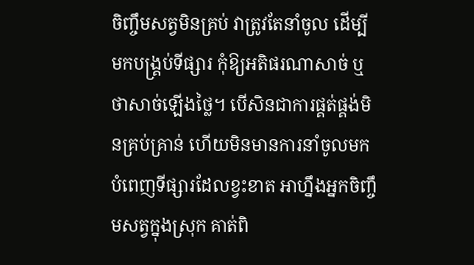ចិញ្ចឹមសត្វមិនគ្រប់ វាត្រូវតែនាំចូល ដើម្បីមកបង្គ្រប់ទីផ្សារ កុំឱ្យអតិផរណាសាច់ ឬថាសាច់ឡើងថ្លៃ។ បើសិនជាការផ្គត់ផ្គង់មិនគ្រប់គ្រាន់ ហើយមិនមានការនាំចូលមកបំពេញទីផ្សារដែលខ្វះខាត អាហ្នឹងអ្នកចិញ្ចឹមសត្វក្នុងស្រុក គាត់ពិ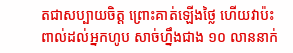តជាសប្បាយចិត្ត ព្រោះគាត់ឡើងថ្លៃ ហើយវាប៉ះពាល់ដល់អ្នកហូប សាច់ហ្នឹងជាង ១០ លាននាក់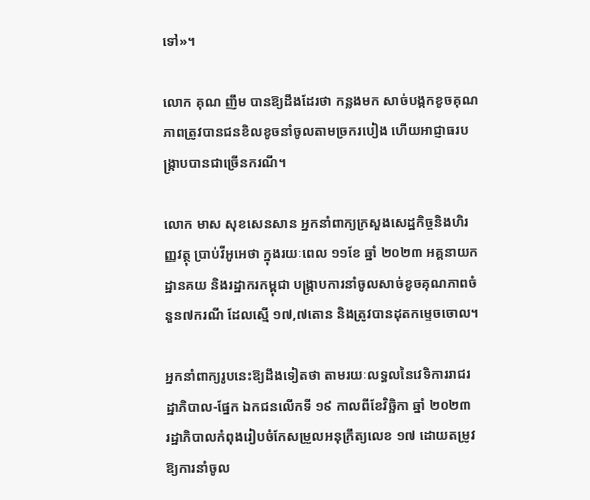ទៅ»។

លោក គុណ ញឹម បានឱ្យដឹងដែរថា កន្លងមក សាច់បង្កកខូចគុណភាពត្រូវបានជនខិលខូចនាំចូលតាមច្រករបៀង ហើយអាជ្ញាធរបង្រ្កាបបានជាច្រើនករណី។

លោក មាស សុខសេនសាន អ្នកនាំពាក្យក្រសួងសេដ្ឋកិច្ចនិងហិរញ្ញវត្ថុ ប្រាប់វីអូអេថា ក្នុងរយៈពេល ១១ខែ ឆ្នាំ ២០២៣ អគ្គនាយកដ្ឋានគយ និងរដ្ឋាករកម្ពុជា បង្រ្កាបការនាំចូលសាច់ខូចគុណភាពចំនួន៧ករណី ដែលស្មើ ១៧,៧តោន និងត្រូវបានដុតកម្ទេចចោល។

អ្នកនាំពាក្យរូបនេះឱ្យដឹងទៀតថា តាមរយៈលទ្ធលនៃវេទិការរាជរដ្ឋាភិបាល-ផ្នែក ឯកជនលើកទី ១៩ កាលពីខែវិច្ឆិកា ឆ្នាំ ២០២៣  រដ្ឋាភិបាលកំពុងរៀបចំកែសម្រួលអនុក្រឹត្យលេខ ១៧ ដោយតម្រូវឱ្យការនាំចូល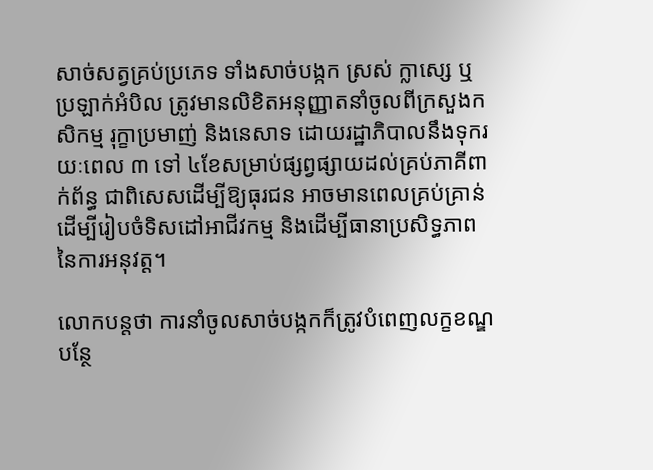សាច់សត្វគ្រប់ប្រភេទ ទាំងសាច់បង្កក ស្រស់ ក្លាស្សេ ឬប្រឡាក់អំបិល ត្រូវមានលិខិតអនុញ្ញាតនាំចូលពីក្រសួងកសិកម្ម រុក្ខាប្រមាញ់ និងនេសាទ ដោយរដ្ឋាភិបាលនឹងទុករយៈពេល ៣ ទៅ ៤ខែសម្រាប់ផ្សព្វផ្សាយដល់គ្រប់ភាគីពាក់ព័ន្ធ ជាពិសេសដើម្បីឱ្យធុរជន អាចមានពេលគ្រប់គ្រាន់ ដើម្បីរៀបចំទិសដៅអាជីវកម្ម និងដើម្បីធានាប្រសិទ្ធភាពនៃការអនុវត្ត។

លោកបន្តថា ការនាំចូលសាច់បង្កកក៏ត្រូវបំពេញលក្ខខណ្ឌបន្ថែ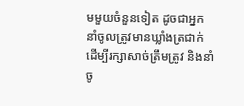មមួយចំនួនទៀត ដូចជាអ្នកនាំចូលត្រូវមានឃ្លាំងត្រជាក់ដើម្បីរក្សាសាច់ត្រឹមត្រូវ និងនាំចូ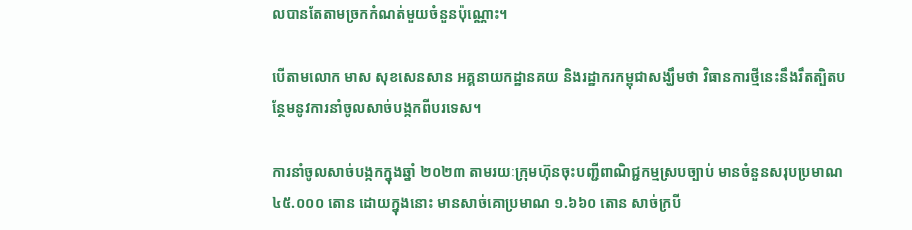លបានតែតាមច្រកកំណត់មួយចំនួនប៉ុណ្ណោះ។

បើតាមលោក មាស សុខសេនសាន អគ្គនាយកដ្ឋានគយ និងរដ្ឋាករកម្ពុជាសង្ឃឹមថា វិធានការថ្មីនេះនឹងរឹតត្បិតបន្ថែមនូវការនាំចូលសាច់បង្កកពីបរទេស។

ការនាំចូលសាច់បង្កកក្នុងឆ្នាំ ២០២៣ តាមរយៈក្រុមហ៊ុនចុះបញ្ជីពាណិជ្ជកម្មស្របច្បាប់ មានចំនួនសរុបប្រមាណ ៤៥.០០០ តោន ដោយក្នុងនោះ មានសាច់គោប្រមាណ ១.៦៦០ តោន សាច់ក្របី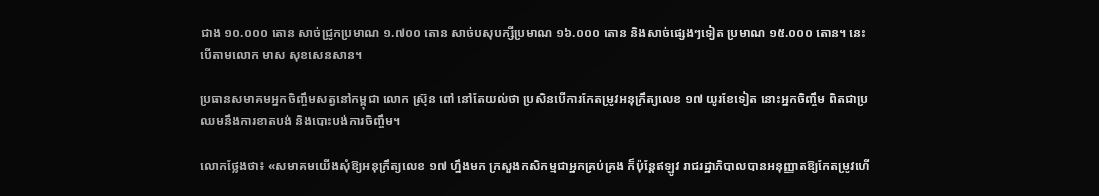ជាង ១០.០០០ តោន សាច់ជ្រូកប្រមាណ ១.៧០០ តោន សាច់បសុបក្សីប្រមាណ ១៦.០០០ តោន និងសាច់ផ្សេងៗទៀត ប្រមាណ ១៥.០០០ តោន។ នេះបើតាមលោក មាស សុខសេនសាន។

ប្រធានសមាគមអ្នកចិញ្ចឹមសត្វនៅកម្ពុជា លោក ស្រ៊ុន ពៅ នៅតែយល់ថា ប្រសិនបើការកែតម្រូវអនុក្រឹត្យលេខ ១៧ យូរខែទៀត នោះអ្នកចិញ្ចឹម ពិតជាប្រឈមនឹងការខាតបង់ និងបោះបង់ការចិញ្ចឹម។

លោកថ្លែងថា៖ «សមាគមយើងសុំឱ្យអនុក្រឹត្យលេខ ១៧ ហ្នឹងមក ក្រសួងកសិកម្មជាអ្នកគ្រប់គ្រង ក៏ប៉ុន្តែឥឡូវ រាជរដ្ឋាភិបាលបានអនុញ្ញាតឱ្យកែតម្រូវហើ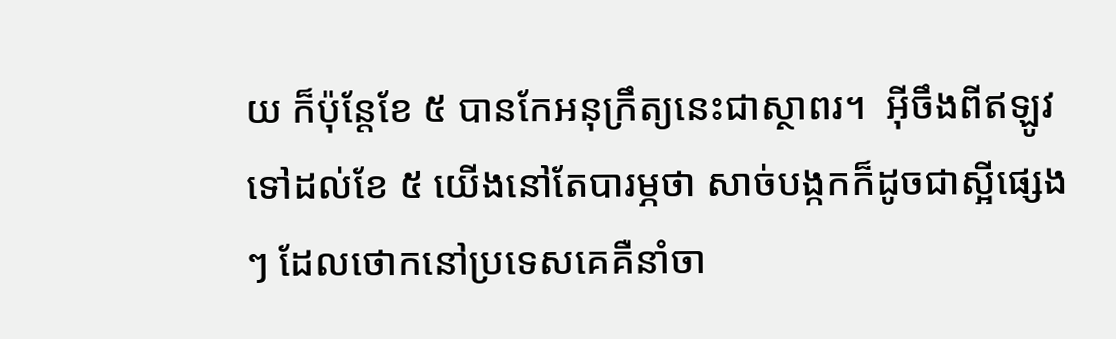យ ក៏ប៉ុន្តែខែ ៥ បានកែអនុក្រឹត្យនេះជាស្ថាពរ។  អ៊ីចឹងពីឥឡូវទៅដល់ខែ ៥ យើងនៅតែបារម្ភថា សាច់បង្កកក៏ដូចជាស្អីផ្សេងៗ ដែលថោកនៅប្រទេសគេគឺនាំចា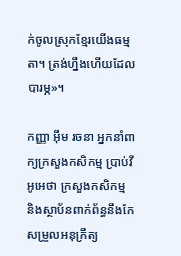ក់ចូលស្រុកខ្មែរយើងធម្មតា។ ត្រង់ហ្នឹងហើយដែលបារម្ភ»។

កញ្ញា អ៊ឹម រចនា អ្នកនាំពាក្យក្រសួងកសិកម្ម ប្រាប់វីអូអេថា ក្រសួងកសិកម្ម និងស្ថាប័នពាក់ព័ន្ធនឹងកែសម្រួលអនុក្រឹត្យ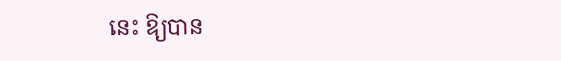នេះ ឱ្យបាន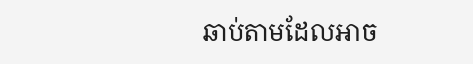ឆាប់តាមដែលអាច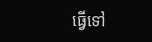ធ្វើទៅ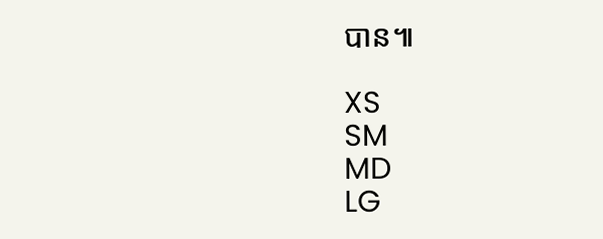បាន៕

XS
SM
MD
LG